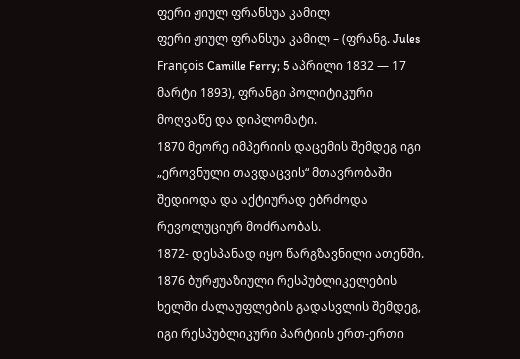ფერი ჟიულ ფრანსუა კამილ
ფერი ჟიულ ფრანსუა კამილ – (ფრანგ. Jules François Camille Ferry; 5 აპრილი 1832 — 17 მარტი 1893), ფრანგი პოლიტიკური მოღვაწე და დიპლომატი.
1870 მეორე იმპერიის დაცემის შემდეგ იგი „ეროვნული თავდაცვის“ მთავრობაში შედიოდა და აქტიურად ებრძოდა რევოლუციურ მოძრაობას.
1872- დესპანად იყო წარგზავნილი ათენში.
1876 ბურჟუაზიული რესპუბლიკელების ხელში ძალაუფლების გადასვლის შემდეგ, იგი რესპუბლიკური პარტიის ერთ-ერთი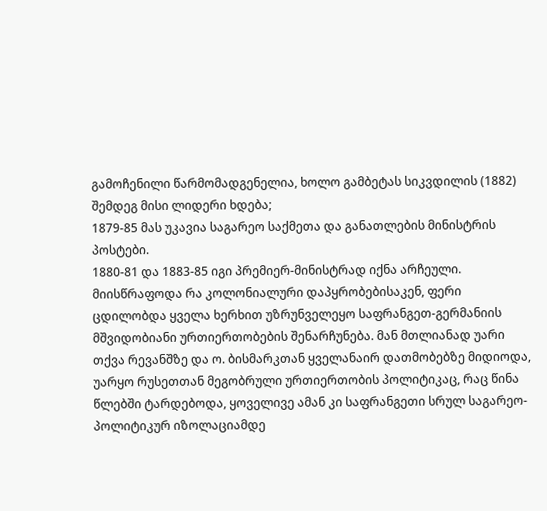გამოჩენილი წარმომადგენელია, ხოლო გამბეტას სიკვდილის (1882) შემდეგ მისი ლიდერი ხდება;
1879-85 მას უკავია საგარეო საქმეთა და განათლების მინისტრის პოსტები.
1880-81 და 1883-85 იგი პრემიერ-მინისტრად იქნა არჩეული.
მიისწრაფოდა რა კოლონიალური დაპყრობებისაკენ, ფერი ცდილობდა ყველა ხერხით უზრუნველეყო საფრანგეთ-გერმანიის მშვიდობიანი ურთიერთობების შენარჩუნება. მან მთლიანად უარი თქვა რევანშზე და ო. ბისმარკთან ყველანაირ დათმობებზე მიდიოდა, უარყო რუსეთთან მეგობრული ურთიერთობის პოლიტიკაც, რაც წინა წლებში ტარდებოდა, ყოველივე ამან კი საფრანგეთი სრულ საგარეო-პოლიტიკურ იზოლაციამდე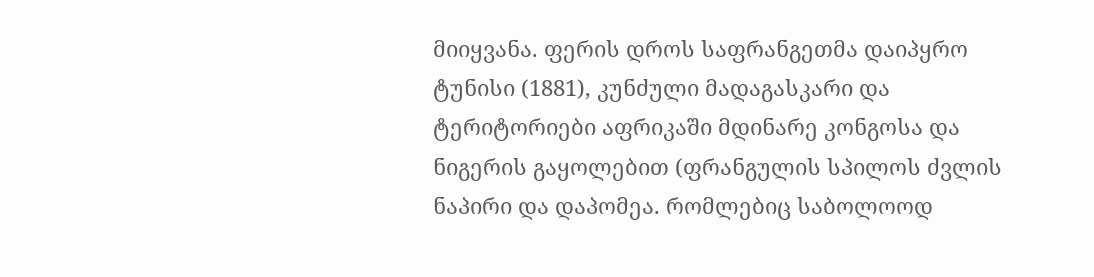მიიყვანა. ფერის დროს საფრანგეთმა დაიპყრო ტუნისი (1881), კუნძული მადაგასკარი და ტერიტორიები აფრიკაში მდინარე კონგოსა და ნიგერის გაყოლებით (ფრანგულის სპილოს ძვლის ნაპირი და დაპომეა. რომლებიც საბოლოოდ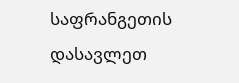საფრანგეთის დასავლეთ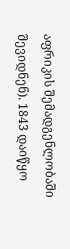აფრიკის შემადგენლობაში შევიდნენ). 1843 დაიწყო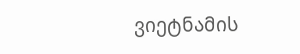ვიეტნამის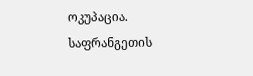ოკუპაცია. საფრანგეთის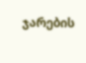ჯარების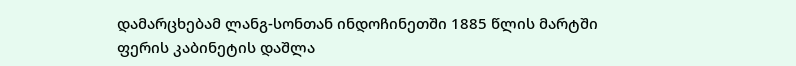დამარცხებამ ლანგ-სონთან ინდოჩინეთში 1885 წლის მარტში ფერის კაბინეტის დაშლა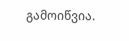გამოიწვია.